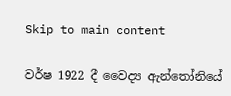Skip to main content

වර්ෂ 1922 දී වෛද්‍ය ඇන්තෝනියේ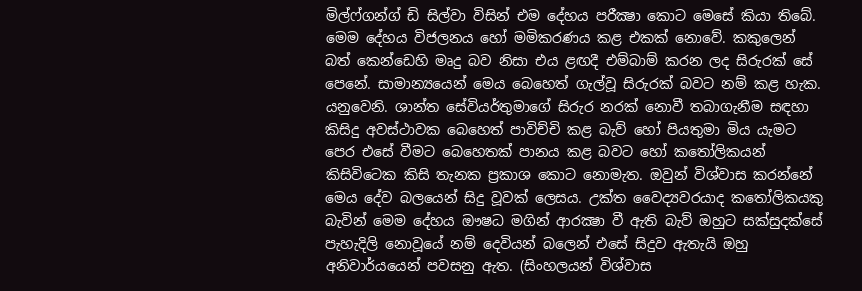මිල්ෆ්ගන්ග් ඩි සිල්වා විසින් එම දේහය පරීක්‍ෂා කොට මෙසේ කියා තිබේ. මෙම දේහය විජලනය හෝ මමිකරණය කළ එකක්‌ නොවේ. කකුලෙන් බත් කෙන්ඩෙහි මෘදු බව නිසා එය ළඟදී එම්බාම් කරන ලද සිරුරක්‌ සේ පෙනේ. සාමාන්‍යයෙන් මෙය බෙහෙත් ගැල්වූ සිරුරක්‌ බවට නම් කළ හැක. යනුවෙනි. ශාන්ත සේවියර්තුමාගේ සිරුර නරක්‌ නොවී තබාගැනීම සඳහා කිසිදු අවස්‌ථාවක බෙහෙත් පාවිච්චි කළ බැව් හෝ පියතුමා මිය යැමට පෙර එසේ වීමට බෙහෙතක්‌ පානය කළ බවට හෝ කතෝලිකයන් කිසිවිටෙක කිසි තැනක ප්‍රකාශ කොට නොමැත. ඔවුන් විශ්වාස කරන්නේ මෙය දේව බලයෙන් සිදු වූවක්‌ ලෙසය. උක්‌ත වෛද්‍යවරයාද කතෝලිකයකු බැවින් මෙම දේහය ඖෂධ මගින් ආරක්‍ෂා වී ඇති බැව් ඔහුට සක්‌සුදක්‌සේ පැහැදිලි නොවූයේ නම් දෙවියන් බලෙන් එසේ සිදුව ඇතැයි ඔහු අනිවාර්යයෙන් පවසනු ඇත. (සිංහලයන් විශ්වාස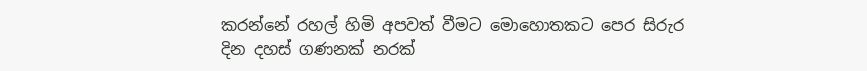කරන්නේ රහල් හිමි අපවත් වීමට මොහොතකට පෙර සිරුර දින දහස්‌ ගණනක්‌ නරක්‌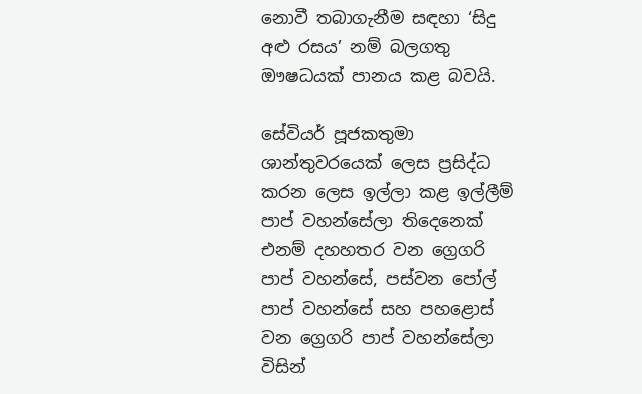නොවී තබාගැනීම සඳහා ‘සිදු අළු රසය’ නම් බලගතු ඖෂධයක්‌ පානය කළ බවයි.

සේවියර් පූජකතුමා ශාන්තුවරයෙක්‌ ලෙස ප්‍රසිද්ධ කරන ලෙස ඉල්ලා කළ ඉල්ලීම් පාප් වහන්සේලා තිදෙනෙක්‌ එනම් දහහතර වන ග්‍රෙගරි පාප් වහන්සේ, පස්‌වන පෝල් පාප් වහන්සේ සහ පහළොස්‌ වන ග්‍රෙගරි පාප් වහන්සේලා විසින්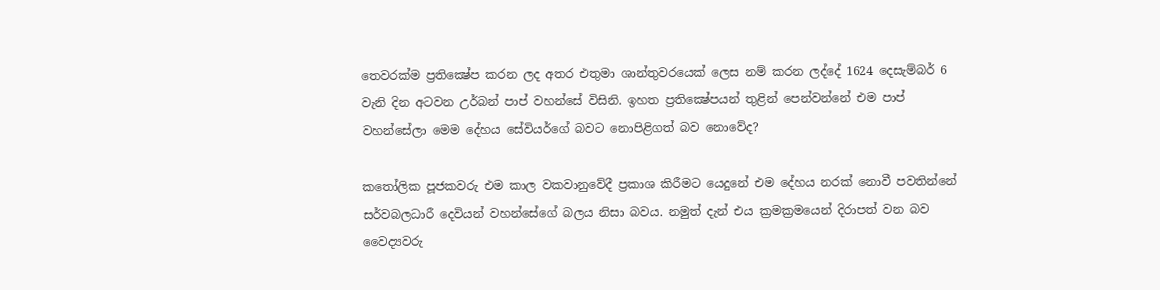තෙවරක්‌ම ප්‍රතික්‍ෂේප කරන ලද අතර එතුමා ශාන්තුවරයෙක්‌ ලෙස නම් කරන ලද්දේ 1624 දෙසැම්බර් 6 වැනි දින අටවන උර්බන් පාප් වහන්සේ විසිනි. ඉහත ප්‍රතික්‍ෂේපයන් තුළින් පෙන්වන්නේ එම පාප් වහන්සේලා මෙම දේහය සේවියර්ගේ බවට නොපිළිගත් බව නොවේද?

කතෝලික පූජකවරු එම කාල වකවානුවේදී ප්‍රකාශ කිරීමට යෙදුනේ එම දේහය නරක්‌ නොවී පවතින්නේ සර්වබලධාරී දෙවියන් වහන්සේගේ බලය නිසා බවය. නමුත් දැන් එය ක්‍රමක්‍රමයෙන් දිරාපත් වන බව වෛද්‍යවරු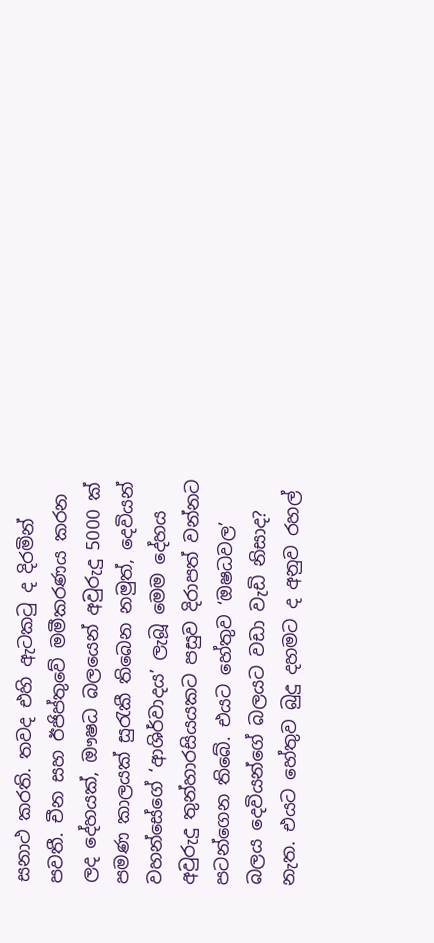සනාථ කරති. තවද එහි ඇටකටු ද දිරමින් පවතී. චීන සහ ඊජිප්තුවේ මමීකරණය කරන ලද දේහයක්‌, ඖෂධ බලයෙන් අවුරුදු 5000 ක්‌ පමණ කාලයක්‌ සුරැකී තිබෙන නමුත්, දෙවියන් වහන්සේගේ ‘ආශිර්වාදය’ ලැබූ මෙම දේහය අවුරුදු තුන්හාරසියයකට පසුව දිරාපත් වන්නට පටන්ගෙන තිබේ. එයට හේතුව ‘ඔෂධවල’ බලය දෙවියන්ගේ බලයට වඩා වැඩි නිසාද? නැත. එයට හේතුව බුදු දහමට ද අනුව රහල්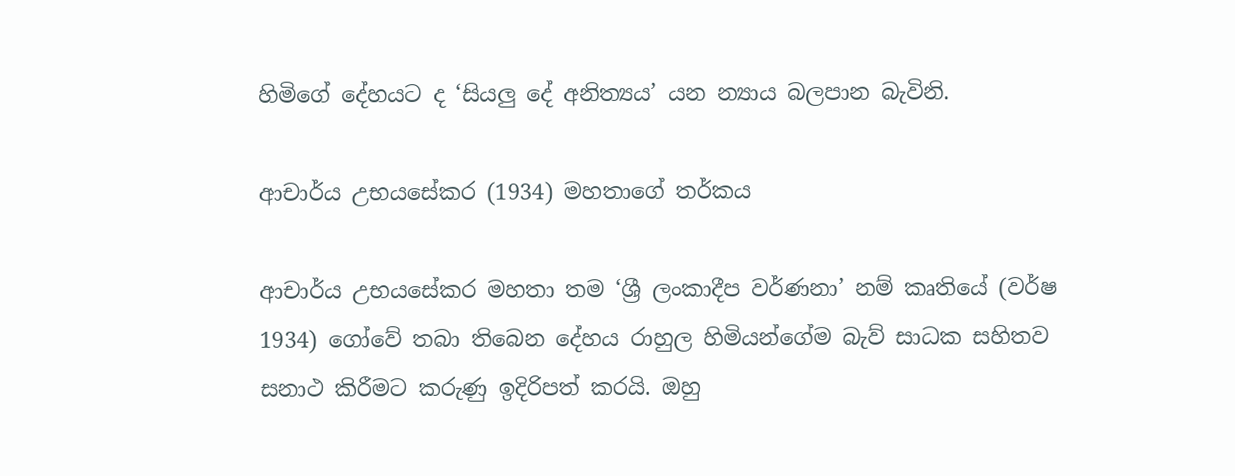හිමිගේ දේහයට ද ‘සියලු දේ අනිත්‍යය’ යන න්‍යාය බලපාන බැවිනි.

ආචාර්ය උභයසේකර (1934) මහතාගේ තර්කය

ආචාර්ය උභයසේකර මහතා තම ‘ශ්‍රී ලංකාදීප වර්ණනා’ නම් කෘතියේ (වර්ෂ 1934) ගෝවේ තබා තිබෙන දේහය රාහුල හිමියන්ගේම බැව් සාධක සහිතව සනාථ කිරීමට කරුණු ඉදිරිපත් කරයි. ඔහු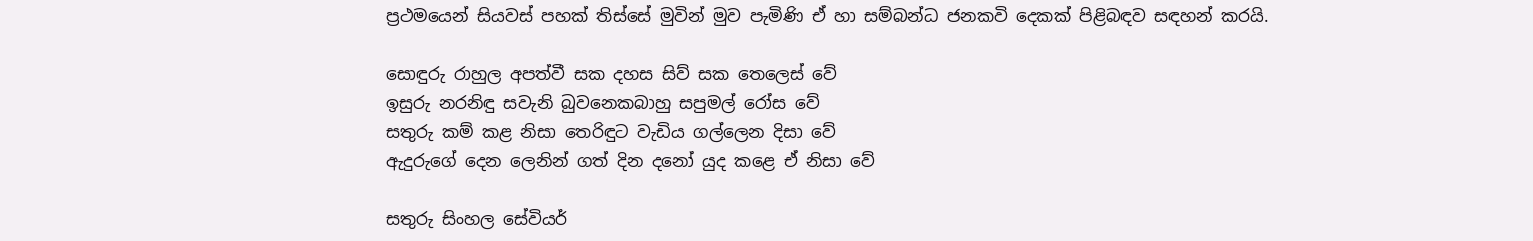ප්‍රථමයෙන් සියවස්‌ පහක්‌ තිස්‌සේ මුවින් මුව පැමිණි ඒ හා සම්බන්ධ ජනකවි දෙකක්‌ පිළිබඳව සඳහන් කරයි.

සොඳුරු රාහුල අපත්වී සක දහස සිව් සක තෙලෙස්‌ වේ
ඉසුරු නරනිඳු සවැනි බුවනෙකබාහු සපුමල් රෝස වේ
සතුරු කම් කළ නිසා තෙරිඳුට වැඩිය ගල්ලෙන දිසා වේ
ඇදුරුගේ දෙන ලෙනින් ගත් දින දනෝ යුද කළෙ ඒ නිසා වේ

සතුරු සිංහල සේවියර්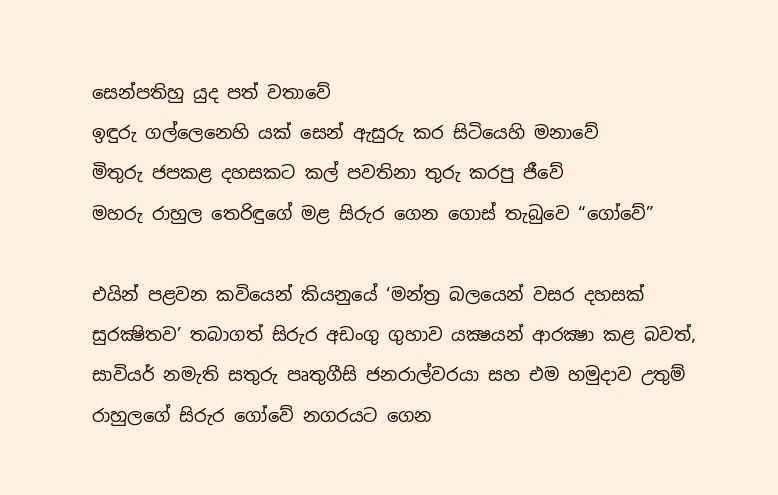සෙන්පතිහු යුද පත් වතාවේ
ඉඳුරු ගල්ලෙනෙහි යක්‌ සෙන් ඇසුරු කර සිටියෙහි මනාවේ
මිතුරු ජපකළ දහසකට කල් පවතිනා තුරු කරපු ජීවේ
මහරු රාහුල තෙරිඳුගේ මළ සිරුර ගෙන ගොස්‌ තැබුවෙ “ගෝවේ”

එයින් පළවන කවියෙන් කියනුයේ ‘මන්ත්‍ර බලයෙන් වසර දහසක්‌ සුරක්‍ෂිතව’ තබාගත් සිරුර අඩංගු ගුහාව යක්‍ෂයන් ආරක්‍ෂා කළ බවත්, සාවියර් නමැති සතුරු පෘතුගීසි ජනරාල්වරයා සහ එම හමුදාව උතුම් රාහුලගේ සිරුර ගෝවේ නගරයට ගෙන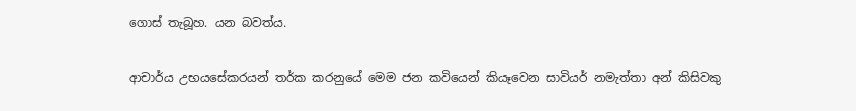ගොස්‌ තැබූහ. යන බවත්ය.

ආචාර්ය උභයසේකරයන් තර්ක කරනුයේ මෙම ජන කවියෙන් කියෑවෙන සාවියර් නමැත්තා අන් කිසිවකු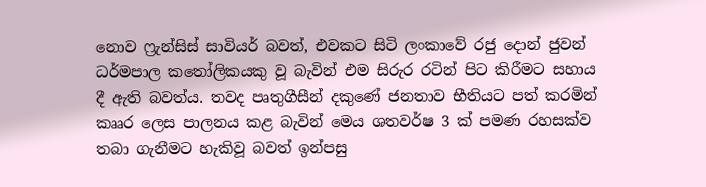නොව ෆ්‍රැන්සිස්‌ සාවියර් බවත්, එවකට සිටි ලංකාවේ රජු දොන් ජුවන් ධර්මපාල කතෝලිකයකු වූ බැවින් එම සිරුර රටින් පිට කිරීමට සහාය දී ඇති බවත්ය. තවද පෘතුගීසීන් දකුණේ ජනතාව භීතියට පත් කරමින් කෲර ලෙස පාලනය කළ බැවින් මෙය ශතවර්ෂ 3 ක්‌ පමණ රහසක්‌ව තබා ගැනීමට හැකිවූ බවත් ඉන්පසු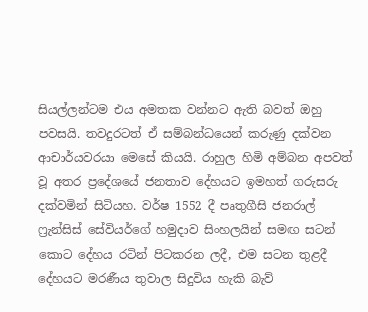සියල්ලන්ටම එය අමතක වන්නට ඇති බවත් ඔහු පවසයි. තවදුරටත් ඒ සම්බන්ධයෙන් කරුණු දක්‌වන ආචාර්යවරයා මෙසේ කියයි. රාහුල හිමි අම්බන අපවත් වූ අතර ප්‍රදේශයේ ජනතාව දේහයට ඉමහත් ගරුසරු දක්‌වමින් සිටියහ. වර්ෂ 1552 දී පෘතුගීසි ජනරාල් ෆ්‍රැන්සිස්‌ සේවියර්ගේ හමුදාව සිංහලයින් සමඟ සටන් කොට දේහය රටින් පිටකරන ලදී, එම සටන තුළදී දේහයට මරණීය තුවාල සිදුවිය හැකි බැව්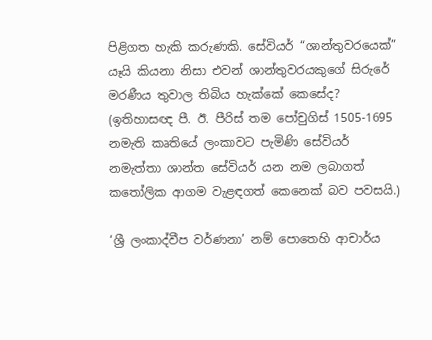පිළිගත හැකි කරුණකි. සේවියර් “ශාන්තුවරයෙක්‌” යෑයි කියනා නිසා එවන් ශාන්තුවරයකුගේ සිරුරේ මරණීය තුවාල තිබිය හැක්‌කේ කෙසේද? (ඉතිහාසඥ පී. ඊ. පීරිස්‌ තම පෝචුගිස්‌ 1505-1695 නමැති කෘතියේ ලංකාවට පැමිණි සේවියර් නමැත්තා ශාන්ත සේවියර් යන නම ලබාගත් කතෝලික ආගම වැළඳගත් කෙනෙක්‌ බව පවසයි.)

‘ශ්‍රී ලංකාද්වීප වර්ණනා’ නම් පොතෙහි ආචාර්ය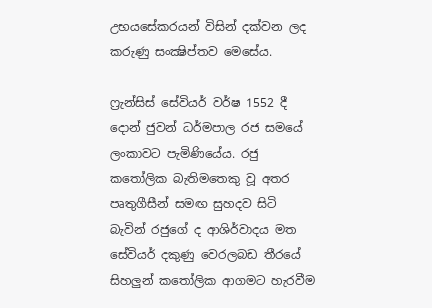උභයසේකරයන් විසින් දක්‌වන ලද කරුණු සංක්‍ෂිප්තව මෙසේය.

ෆ්‍රැන්සිස්‌ සේවියර් වර්ෂ 1552 දී දොන් ජුවන් ධර්මපාල රජ සමයේ ලංකාවට පැමිණියේය. රජු කතෝලික බැතිමතෙකු වූ අතර පෘතුගීසීන් සමඟ සුහදව සිටි බැවින් රජුගේ ද ආශිර්වාදය මත සේවියර් දකුණු වෙරලබඩ තීරයේ සිහලුන් කතෝලික ආගමට හැරවීම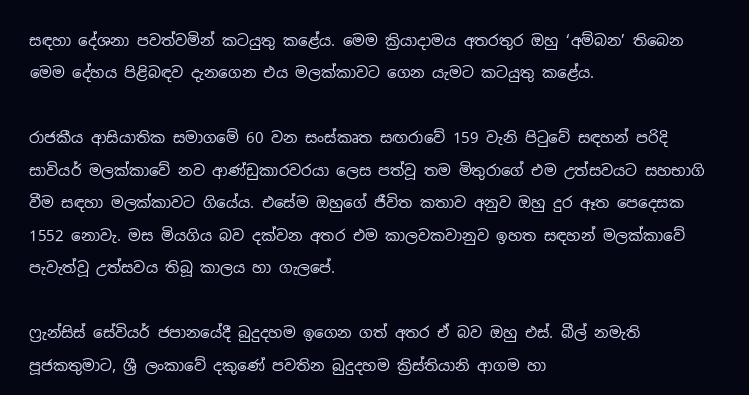සඳහා දේශනා පවත්වමින් කටයුතු කළේය. මෙම ක්‍රියාදාමය අතරතුර ඔහු ‘අම්බන’ තිබෙන මෙම දේහය පිළිබඳව දැනගෙන එය මලක්‌කාවට ගෙන යැමට කටයුතු කළේය.

රාජකීය ආසියාතික සමාගමේ 60 වන සංස්‌කෘත සඟරාවේ 159 වැනි පිටුවේ සඳහන් පරිදි සාවියර් මලක්‌කාවේ නව ආණ්‌ඩුකාරවරයා ලෙස පත්වූ තම මිතුරාගේ එම උත්සවයට සහභාගි වීම සඳහා මලක්‌කාවට ගියේය. එසේම ඔහුගේ ජීවිත කතාව අනුව ඔහු දුර ඈත පෙදෙසක 1552 නොවැ. මස මියගිය බව දක්‌වන අතර එම කාලවකවානුව ඉහත සඳහන් මලක්‌කාවේ පැවැත්වූ උත්සවය තිබූ කාලය හා ගැලපේ.

ෆ්‍රැන්සිස්‌ සේවියර් ජපානයේදී බුදුදහම ඉගෙන ගත් අතර ඒ බව ඔහු එස්‌. බීල් නමැති පූජකතුමාට, ශ්‍රී ලංකාවේ දකුණේ පවතින බුදුදහම ක්‍රිස්‌තියානි ආගම හා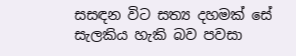සසඳන විට සත්‍ය දහමක්‌ සේ සැලකිය හැකි බව පවසා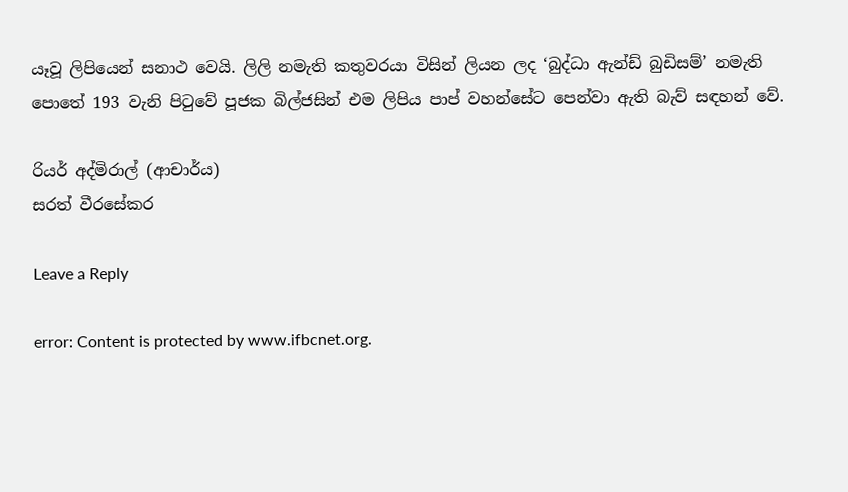යෑවූ ලිපියෙන් සනාථ වෙයි. ලිලි නමැති කතුවරයා විසින් ලියන ලද ‘බුද්ධා ඇන්ඩ් බුඩිසම්’ නමැති පොතේ 193 වැනි පිටුවේ පූජක බිල්ජසින් එම ලිපිය පාප් වහන්සේට පෙන්වා ඇති බැව් සඳහන් වේ.

රියර් අද්මිරාල් (ආචාර්ය)
සරත් වීරසේකර

Leave a Reply

error: Content is protected by www.ifbcnet.org.